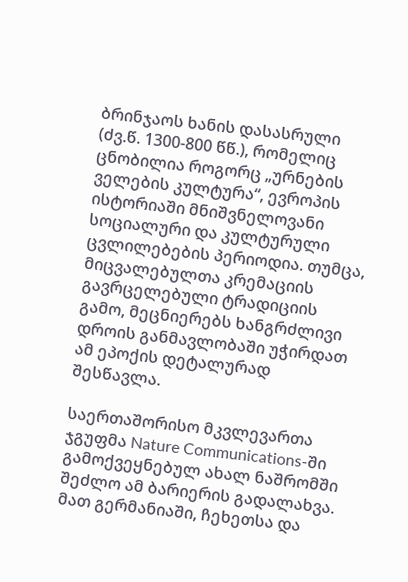ბრინჯაოს ხანის დასასრული (ძვ.წ. 1300-800 წწ.), რომელიც ცნობილია როგორც „ურნების ველების კულტურა“, ევროპის ისტორიაში მნიშვნელოვანი სოციალური და კულტურული ცვლილებების პერიოდია. თუმცა, მიცვალებულთა კრემაციის გავრცელებული ტრადიციის გამო, მეცნიერებს ხანგრძლივი დროის განმავლობაში უჭირდათ ამ ეპოქის დეტალურად შესწავლა.

საერთაშორისო მკვლევართა ჯგუფმა Nature Communications-ში გამოქვეყნებულ ახალ ნაშრომში შეძლო ამ ბარიერის გადალახვა. მათ გერმანიაში, ჩეხეთსა და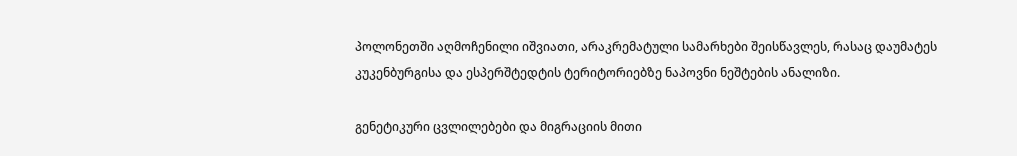პოლონეთში აღმოჩენილი იშვიათი, არაკრემატული სამარხები შეისწავლეს, რასაც დაუმატეს კუკენბურგისა და ესპერშტედტის ტერიტორიებზე ნაპოვნი ნეშტების ანალიზი.

გენეტიკური ცვლილებები და მიგრაციის მითი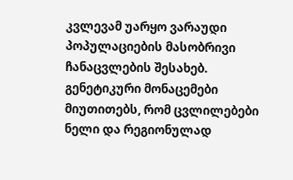კვლევამ უარყო ვარაუდი პოპულაციების მასობრივი ჩანაცვლების შესახებ. გენეტიკური მონაცემები მიუთითებს, რომ ცვლილებები ნელი და რეგიონულად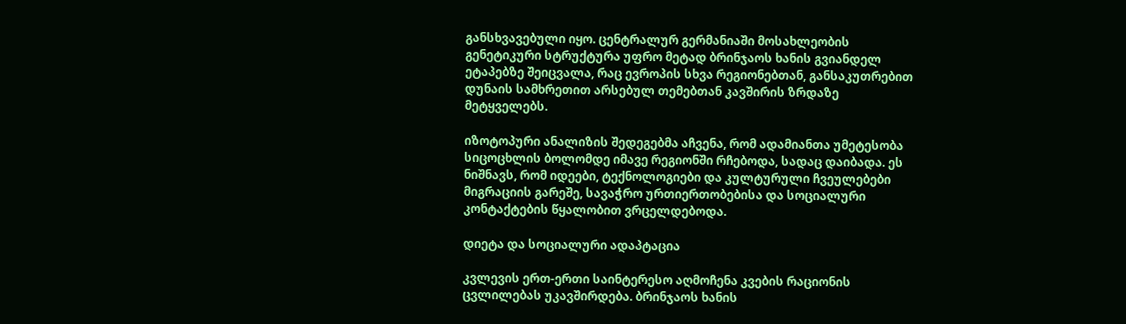განსხვავებული იყო. ცენტრალურ გერმანიაში მოსახლეობის გენეტიკური სტრუქტურა უფრო მეტად ბრინჯაოს ხანის გვიანდელ ეტაპებზე შეიცვალა, რაც ევროპის სხვა რეგიონებთან, განსაკუთრებით დუნაის სამხრეთით არსებულ თემებთან კავშირის ზრდაზე მეტყველებს.

იზოტოპური ანალიზის შედეგებმა აჩვენა, რომ ადამიანთა უმეტესობა სიცოცხლის ბოლომდე იმავე რეგიონში რჩებოდა, სადაც დაიბადა. ეს ნიშნავს, რომ იდეები, ტექნოლოგიები და კულტურული ჩვეულებები მიგრაციის გარეშე, სავაჭრო ურთიერთობებისა და სოციალური კონტაქტების წყალობით ვრცელდებოდა.

დიეტა და სოციალური ადაპტაცია

კვლევის ერთ-ერთი საინტერესო აღმოჩენა კვების რაციონის ცვლილებას უკავშირდება. ბრინჯაოს ხანის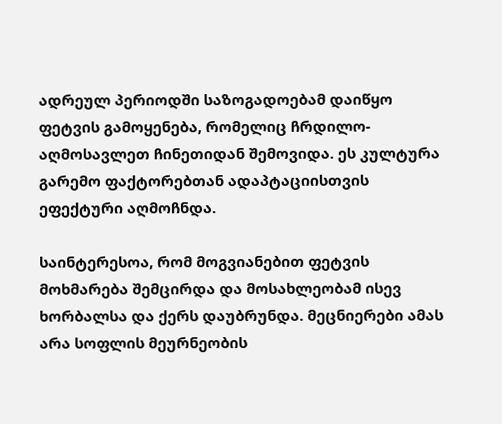ადრეულ პერიოდში საზოგადოებამ დაიწყო ფეტვის გამოყენება, რომელიც ჩრდილო-აღმოსავლეთ ჩინეთიდან შემოვიდა. ეს კულტურა გარემო ფაქტორებთან ადაპტაციისთვის ეფექტური აღმოჩნდა.

საინტერესოა, რომ მოგვიანებით ფეტვის მოხმარება შემცირდა და მოსახლეობამ ისევ ხორბალსა და ქერს დაუბრუნდა. მეცნიერები ამას არა სოფლის მეურნეობის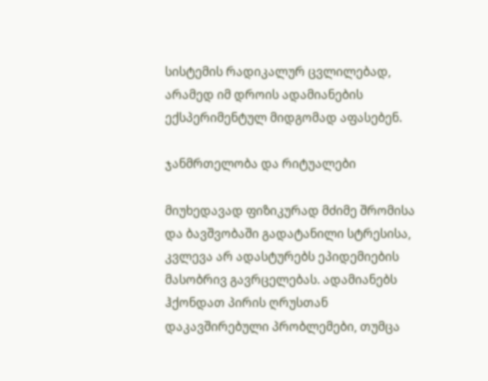სისტემის რადიკალურ ცვლილებად, არამედ იმ დროის ადამიანების ექსპერიმენტულ მიდგომად აფასებენ.

ჯანმრთელობა და რიტუალები

მიუხედავად ფიზიკურად მძიმე შრომისა და ბავშვობაში გადატანილი სტრესისა, კვლევა არ ადასტურებს ეპიდემიების მასობრივ გავრცელებას. ადამიანებს ჰქონდათ პირის ღრუსთან დაკავშირებული პრობლემები, თუმცა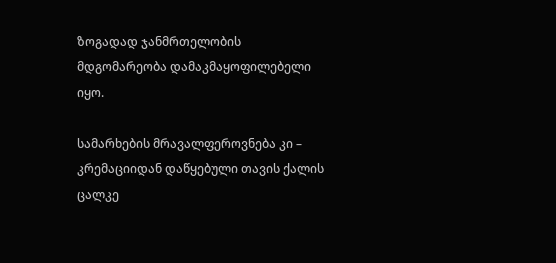ზოგადად ჯანმრთელობის მდგომარეობა დამაკმაყოფილებელი იყო.

სამარხების მრავალფეროვნება კი – კრემაციიდან დაწყებული თავის ქალის ცალკე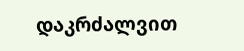დაკრძალვით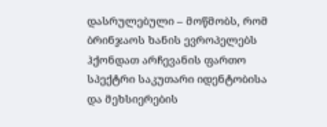დასრულებული – მოწმობს, რომ ბრინჯაოს ხანის ევროპელებს ჰქონდათ არჩევანის ფართო სპექტრი საკუთარი იდენტობისა და მეხსიერების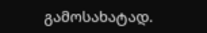გამოსახატად.